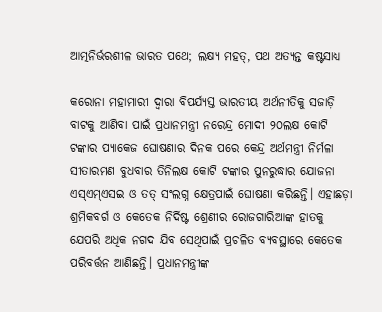ଆତ୍ମନିର୍ଭରଶୀଳ ଭାରତ ପଥେ; ଲକ୍ଷ୍ୟ ମହତ୍, ପଥ ଅତ୍ୟନ୍ତ କଷ୍ଟସାଧ୍ୟ

କରୋନା ମହାମାରୀ ଦ୍ବାରା ବିପର୍ଯ୍ୟସ୍ତ ଭାରତୀୟ ଅର୍ଥନୀତିକୁ ସଜାଡ଼ି ବାଟକୁ ଆଣିବା ପାଇଁ ପ୍ରଧାନମନ୍ତ୍ରୀ ନରେନ୍ଦ୍ର ମୋଦୀ ୨୦ଲକ୍ଷ କୋଟି ଟଙ୍କାର ପ୍ୟାକେଜ ଘୋଷଣାର ଦିନକ ପରେ କେନ୍ଦ୍ର ଅର୍ଥମନ୍ତ୍ରୀ ନିର୍ମଳା ସୀତାରମଣ ବୁଧବାର ତିନିଲକ୍ଷ କୋଟି ଟଙ୍କାର ପୁନରୁଦ୍ଧାର ଯୋଜନା ଏସ୍‌ଏମ୍‌ଏସଇ ଓ ତତ୍‌ ସଂଲଗ୍ନ କ୍ଷେତ୍ରପାଇଁ ଘୋଷଣା କରିଛନ୍ତି। ଏହାଛଡ଼ା ଶ୍ରମିକବର୍ଗ ଓ କେତେକ ନିର୍ଦିଷ୍ଟ ଶ୍ରେଣୀର ରୋଜଗାରିଆଙ୍କ ହାତକୁ ଯେପରି ଅଧିକ ନଗଦ ଯିବ ସେଥିପାଇଁ ପ୍ରଚଳିତ ବ୍ୟବସ୍ଥାରେ କେତେକ ପରିବର୍ତ୍ତନ ଆଣିଛନ୍ତି। ପ୍ରଧାନମନ୍ତ୍ରୀଙ୍କ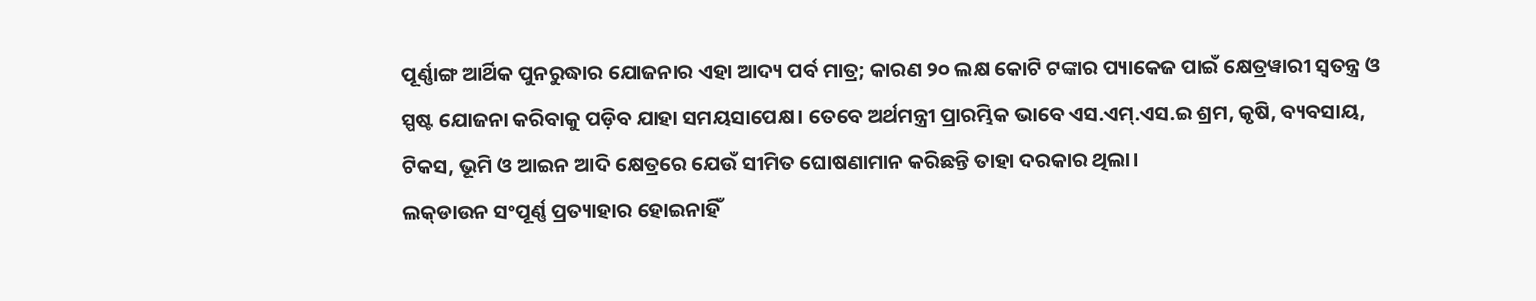ପୂର୍ଣ୍ଣାଙ୍ଗ ଆର୍ଥିକ ପୁନରୁଦ୍ଧାର ଯୋଜନାର ଏହା ଆଦ୍ୟ ପର୍ବ ମାତ୍ର; କାରଣ ୨୦ ଲକ୍ଷ କୋଟି ଟଙ୍କାର ପ୍ୟାକେଜ ପାଇଁ କ୍ଷେତ୍ରୱାରୀ ସ୍ବତନ୍ତ୍ର ଓ ସ୍ପଷ୍ଟ ଯୋଜନା କରିବାକୁ ପଡ଼ିବ ଯାହା ସମୟସାପେକ୍ଷ। ତେବେ ଅର୍ଥମନ୍ତ୍ରୀ ପ୍ରାରମ୍ଭିକ ଭାବେ ଏସ.ଏମ୍‌.ଏସ.ଇ ଶ୍ରମ, କୃଷି, ବ୍ୟବସାୟ, ଟିକସ, ଭୂମି ଓ ଆଇନ ଆଦି କ୍ଷେତ୍ରରେ ଯେଉଁ ସୀମିତ ଘୋଷଣାମାନ କରିଛନ୍ତି ତାହା ଦରକାର ଥିଲା।
ଲକ୍‌ଡାଉନ ସଂପୂର୍ଣ୍ଣ ପ୍ରତ୍ୟାହାର ହୋଇନାହିଁ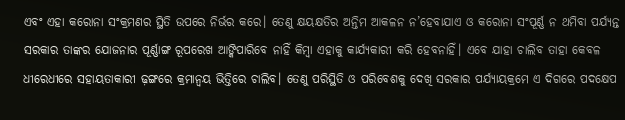ଏବଂ ଏହା କରୋନା ସଂକ୍ରମଣର ସ୍ଥିତି ଉପରେ ନିର୍ଭର କରେ। ତେଣୁ କ୍ଷୟକ୍ଷତିର ଅନ୍ତିମ ଆକଳନ ନ’ହେବାଯାଏ ଓ କରୋନା ସଂପୂର୍ଣ୍ଣ ନ ଥମିବା ପର୍ଯ୍ୟନ୍ତ ସରକାର ତାଙ୍କର ଯୋଜନାର ପୂର୍ଣ୍ଣାଙ୍ଗ ରୂପରେଖ ଆଙ୍କିପାରିବେ ନାହିଁ କିମ୍ବା ଏହାକୁ କାର୍ଯ୍ୟକାରୀ କରି ହେବନାହିଁ। ଏବେ ଯାହା ଚାଲିବ ତାହା କେବଳ ଧୀରେଧୀରେ ସହାୟତାକାରୀ ଢ଼ଙ୍ଗରେ କ୍ରମାନ୍ବୟ ଭିତ୍ତିରେ ଚାଲିବ। ତେଣୁ ପରିସ୍ଥିତି ଓ ପରିବେଶକୁ ଦେଖି ସରକାର ପର୍ଯ୍ୟାୟକ୍ରମେ ଏ ଦିଗରେ ପଦକ୍ଷେପ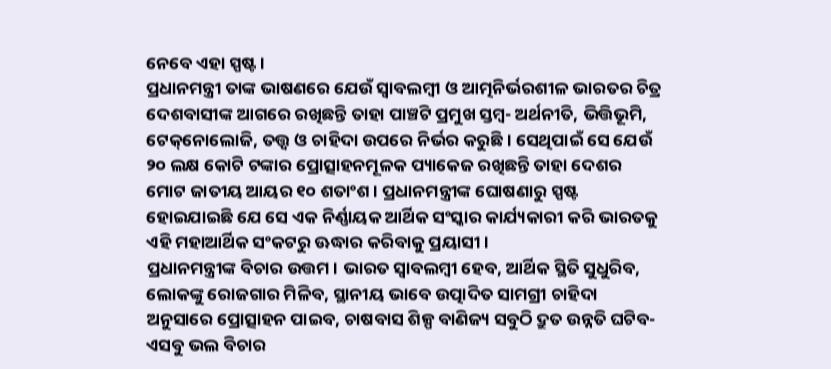ନେବେ ଏହା ସ୍ପଷ୍ଟ।
ପ୍ରଧାନମନ୍ତ୍ରୀ ତାଙ୍କ ଭାଷଣରେ ଯେଉଁ ସ୍ବାବଲମ୍ବୀ ଓ ଆତ୍ମନିର୍ଭରଶୀଳ ଭାରତର ଚିତ୍ର ଦେଶବାସୀଙ୍କ ଆଗରେ ରଖିଛନ୍ତି ତାହା ପାଞ୍ଚଟି ପ୍ରମୁଖ ସ୍ତମ୍ବ- ଅର୍ଥନୀତି, ଭିତ୍ତିଭୂମି, ଟେକ୍‌ନୋଲୋଜି, ତତ୍ତ୍ବ ଓ ଚାହିଦା ଉପରେ ନିର୍ଭର କରୁଛି। ସେଥିପାଇଁ ସେ ଯେଉଁ ୨୦ ଲକ୍ଷ କୋଟି ଟଙ୍କାର ପ୍ରୋତ୍ସାହନମୂଳକ ପ୍ୟାକେଜ ରଖିଛନ୍ତି ତାହା ଦେଶର ମୋଟ ଜାତୀୟ ଆୟର ୧୦ ଶତାଂଶ। ପ୍ରଧାନମନ୍ତ୍ରୀଙ୍କ ଘୋଷଣାରୁ ସ୍ପଷ୍ଟ ହୋଇଯାଇଛି ଯେ ସେ ଏକ ନିର୍ଣ୍ଣାୟକ ଆର୍ଥିକ ସଂସ୍କାର କାର୍ଯ୍ୟକାରୀ କରି ଭାରତକୁ ଏହି ମହାଆର୍ଥିକ ସଂକଟରୁ ଊଦ୍ଧାର କରିବାକୁ ପ୍ରୟାସୀ।
ପ୍ରଧାନମନ୍ତ୍ରୀଙ୍କ ବିଚାର ଉତ୍ତମ। ଭାରତ ସ୍ବାବଲମ୍ବୀ ହେବ, ଆର୍ଥିକ ସ୍ଥିତି ସୁଧୁରିବ, ଲୋକଙ୍କୁ ରୋଜଗାର ମିଳିବ, ସ୍ଥାନୀୟ ଭାବେ ଉତ୍ପାଦିତ ସାମଗ୍ରୀ ଚାହିଦା ଅନୁସାରେ ପ୍ରୋତ୍ସାହନ ପାଇବ, ଚାଷବାସ ଶିଳ୍ପ ବାଣିଜ୍ୟ ସବୁଠି ଦ୍ରୁତ ଉନ୍ନତି ଘଟିବ- ଏସବୁ ଭଲ ବିଚାର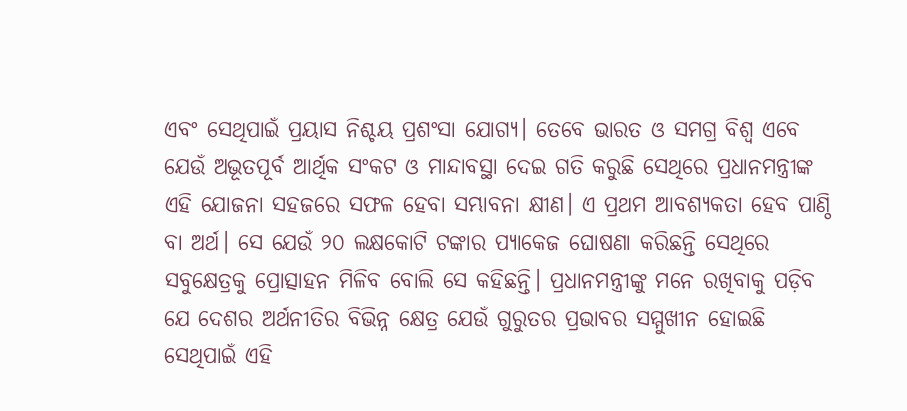ଏବଂ ସେଥିପାଇଁ ପ୍ରୟାସ ନିଶ୍ଚୟ ପ୍ରଶଂସା ଯୋଗ୍ୟ। ତେବେ ଭାରତ ଓ ସମଗ୍ର ବିଶ୍ବ ଏବେ ଯେଉଁ ଅଭୂତପୂର୍ବ ଆର୍ଥିକ ସଂକଟ ଓ ମାନ୍ଦାବସ୍ଥା ଦେଇ ଗତି କରୁଛି ସେଥିରେ ପ୍ରଧାନମନ୍ତ୍ରୀଙ୍କ ଏହି ଯୋଜନା ସହଜରେ ସଫଳ ହେବା ସମ୍ଭାବନା କ୍ଷୀଣ। ଏ ପ୍ରଥମ ଆବଶ୍ୟକତା ହେବ ପାଣ୍ଠି ବା ଅର୍ଥ। ସେ ଯେଉଁ ୨୦ ଲକ୍ଷକୋଟି ଟଙ୍କାର ପ୍ୟାକେଜ ଘୋଷଣା କରିଛନ୍ତି ସେଥିରେ ସବୁକ୍ଷେତ୍ରକୁ ପ୍ରୋତ୍ସାହନ ମିଳିବ ବୋଲି ସେ କହିଛନ୍ତି। ପ୍ରଧାନମନ୍ତ୍ରୀଙ୍କୁ ମନେ ରଖିବାକୁ ପଡ଼ିବ ଯେ ଦେଶର ଅର୍ଥନୀତିର ବିଭିନ୍ନ କ୍ଷେତ୍ର ଯେଉଁ ଗୁରୁତର ପ୍ରଭାବର ସମ୍ମୁଖୀନ ହୋଇଛି ସେଥିପାଇଁ ଏହି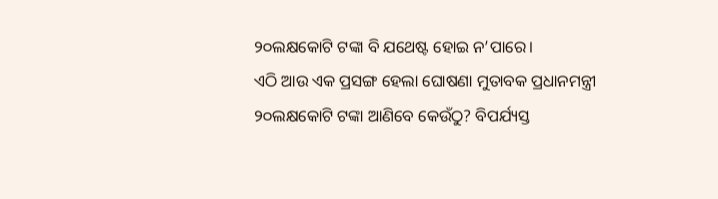୨୦ଲକ୍ଷକୋଟି ଟଙ୍କା ବି ଯଥେଷ୍ଟ ହୋଇ ନ’ପାରେ।
ଏଠି ଆଉ ଏକ ପ୍ରସଙ୍ଗ ହେଲା ଘୋଷଣା ମୁତାବକ ପ୍ରଧାନମନ୍ତ୍ରୀ ୨୦ଲକ୍ଷକୋଟି ଟଙ୍କା ଆଣିବେ କେଉଁଠୁ? ବିପର୍ଯ୍ୟସ୍ତ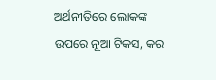ଅର୍ଥନୀତିରେ ଲୋକଙ୍କ ଉପରେ ନୂଆ ଟିକସ, କର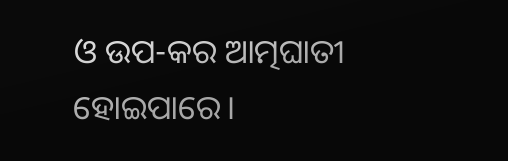ଓ ଉପ-କର ଆତ୍ମଘାତୀ ହୋଇପାରେ।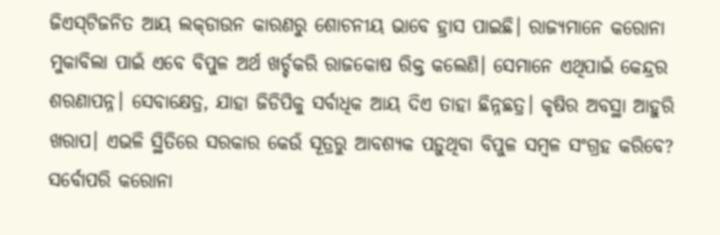ଜିଏସ୍‌ଟିଜନିତ ଆୟ ଲକ୍‌ଡାଉନ କାରଣରୁ ଶୋଚନୀୟ ଭାବେ ହ୍ରାସ ପାଇଛି। ରାଜ୍ୟମାନେ କରୋନା ମୁକାବିଲା ପାଇଁ ଏବେ ବିପୁଳ ଅର୍ଥ ଖର୍ଚ୍ଚକରି ରାଜକୋଷ ରିକ୍ତ କଲେଣି। ସେମାନେ ଏଥିପାଇଁ କେନ୍ଦ୍ରର ଶରଣାପନ୍ନ। ସେବାକ୍ଷେତ୍ର, ଯାହା ଜିଡିପିକୁ ସର୍ବାଧିକ ଆୟ ଦିଏ ତାହା ଛିନ୍ନଛତ୍ର। କୃଷିର ଅବସ୍ଥା ଆହୁରି ଖରାପ। ଏଭଳି ସ୍ଥିତିରେ ସରକାର କେଉଁ ସୂତ୍ରରୁ ଆବଶ୍ୟକ ପଡ଼ୁଥିବା ବିପୁଳ ସମ୍ବଳ ସଂଗ୍ରହ କରିବେ? ସର୍ବୋପରି କରୋନା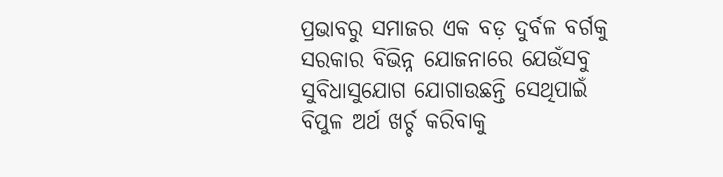ପ୍ରଭାବରୁ ସମାଜର ଏକ ବଡ଼ ଦୁର୍ବଳ ବର୍ଗକୁ ସରକାର ବିଭିନ୍ନ ଯୋଜନାରେ ଯେଉଁସବୁ ସୁବିଧାସୁଯୋଗ ଯୋଗାଉଛନ୍ତି ସେଥିପାଇଁ ବିପୁଳ ଅର୍ଥ ଖର୍ଚ୍ଚ କରିବାକୁ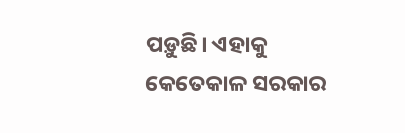ପଡ଼ୁଛି। ଏହାକୁ କେତେକାଳ ସରକାର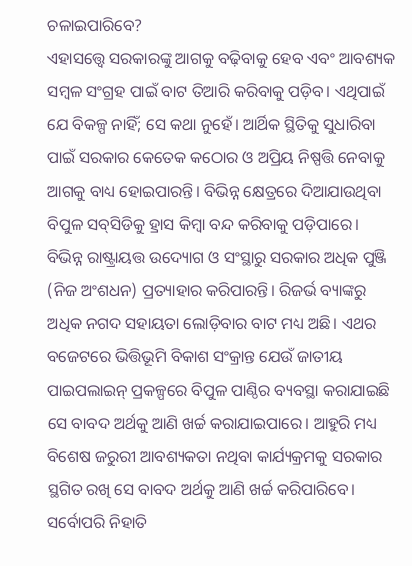ଚଳାଇପାରିବେ?
ଏହାସତ୍ତ୍ବେ ସରକାରଙ୍କୁ ଆଗକୁ ବଢ଼ିବାକୁ ହେବ ଏବଂ ଆବଶ୍ୟକ ସମ୍ବଳ ସଂଗ୍ରହ ପାଇଁ ବାଟ ତିଆରି କରିବାକୁ ପଡ଼ିବ। ଏଥିପାଇଁ ଯେ ବିକଳ୍ପ ନାହିଁ; ସେ କଥା ନୁହେଁ। ଆର୍ଥିକ ସ୍ଥିତିକୁ ସୁଧାରିବା ପାଇଁ ସରକାର କେତେକ କଠୋର ଓ ଅପ୍ରିୟ ନିଷ୍ପତ୍ତି ନେବାକୁ ଆଗକୁ ବାଧ୍ୟ ହୋଇପାରନ୍ତି। ବିଭିନ୍ନ କ୍ଷେତ୍ରରେ ଦିଆଯାଉଥିବା ବିପୁଳ ସବ୍‌ସିଡିକୁ ହ୍ରାସ କିମ୍ବା ବନ୍ଦ କରିବାକୁ ପଡ଼ିପାରେ। ବିଭିନ୍ନ ରାଷ୍ଟ୍ରାୟତ୍ତ ଉଦ୍ୟୋଗ ଓ ସଂସ୍ଥାରୁ ସରକାର ଅଧିକ ପୁଞ୍ଜି (ନିଜ ଅଂଶଧନ) ପ୍ରତ୍ୟାହାର କରିପାରନ୍ତି। ରିଜର୍ଭ ବ୍ୟାଙ୍କରୁ ଅଧିକ ନଗଦ ସହାୟତା ଲୋଡ଼ିବାର ବାଟ ମଧ୍ୟ ଅଛି। ଏଥର ବଜେଟରେ ଭିତ୍ତିଭୂମି ବିକାଶ ସଂକ୍ରାନ୍ତ ଯେଉଁ ଜାତୀୟ ପାଇପଲାଇନ୍‌ ପ୍ରକଳ୍ପରେ ବିପୁଳ ପାଣ୍ଠିର ବ୍ୟବସ୍ଥା କରାଯାଇଛି ସେ ବାବଦ ଅର୍ଥକୁ ଆଣି ଖର୍ଚ୍ଚ କରାଯାଇପାରେ। ଆହୁରି ମଧ୍ୟ ବିଶେଷ ଜରୁରୀ ଆବଶ୍ୟକତା ନଥିବା କାର୍ଯ୍ୟକ୍ରମକୁ ସରକାର ସ୍ଥଗିତ ରଖି ସେ ବାବଦ ଅର୍ଥକୁ ଆଣି ଖର୍ଚ୍ଚ କରିପାରିବେ। ସର୍ବୋପରି ନିହାତି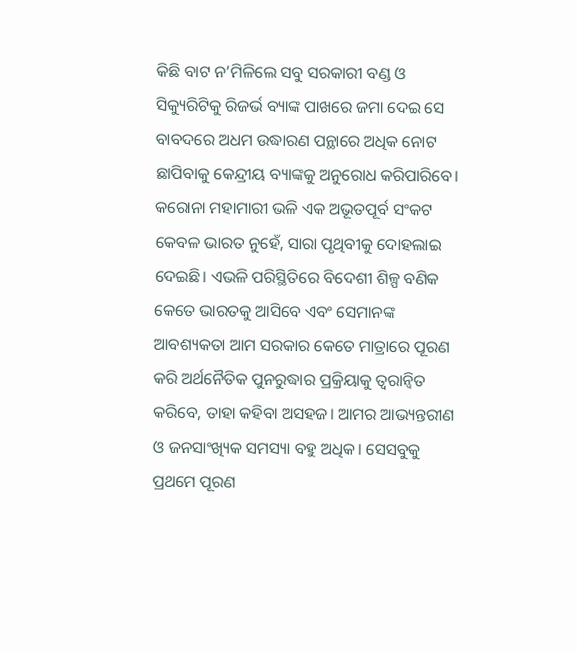କିଛି ବାଟ ନ’ମିଳିଲେ ସବୁ ସରକାରୀ ବଣ୍ଡ ଓ ସିକ୍ୟୁରିଟିକୁ ରିଜର୍ଭ ବ୍ୟାଙ୍କ ପାଖରେ ଜମା ଦେଇ ସେ ବାବଦରେ ଅଧମ ଉଦ୍ଧାରଣ ପନ୍ଥାରେ ଅଧିକ ନୋଟ ଛାପିବାକୁ କେନ୍ଦ୍ରୀୟ ବ୍ୟାଙ୍କକୁ ଅନୁରୋଧ କରିପାରିବେ।
କରୋନା ମହାମାରୀ ଭଳି ଏକ ଅଭୂତପୂର୍ବ ସଂକଟ କେବଳ ଭାରତ ନୁହେଁ, ସାରା ପୃଥିବୀକୁ ଦୋହଲାଇ ଦେଇଛି। ଏଭଳି ପରିସ୍ଥିତିରେ ବିଦେଶୀ ଶିଳ୍ପ ବଣିକ କେତେ ଭାରତକୁ ଆସିବେ ଏବଂ ସେମାନଙ୍କ ଆବଶ୍ୟକତା ଆମ ସରକାର କେତେ ମାତ୍ରାରେ ପୂରଣ କରି ଅର୍ଥନୈତିକ ପୁନରୁଦ୍ଧାର ପ୍ରକ୍ରିୟାକୁ ତ୍ବରାନ୍ବିତ କରିବେ, ତାହା କହିବା ଅସହଜ। ଆମର ଆଭ୍ୟନ୍ତରୀଣ ଓ ଜନସାଂଖ୍ୟିକ ସମସ୍ୟା ବହୁ ଅଧିକ। ସେସବୁକୁ ପ୍ରଥମେ ପୂରଣ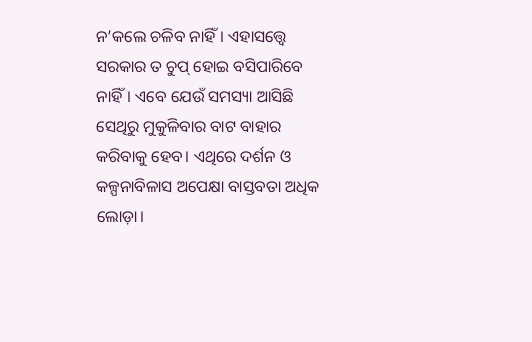ନ’କଲେ ଚଳିବ ନାହିଁ। ଏହାସତ୍ତ୍ବେ ସରକାର ତ ଚୁପ୍‌ ହୋଇ ବସିପାରିବେ ନାହିଁ। ଏବେ ଯେଉଁ ସମସ୍ୟା ଆସିଛି ସେଥିରୁ ମୁକୁଳିବାର ବାଟ ବାହାର କରିବାକୁ ହେବ। ଏଥିରେ ଦର୍ଶନ ଓ କଳ୍ପନାବିଳାସ ଅପେକ୍ଷା ବାସ୍ତବତା ଅଧିକ ଲୋଡ଼ା।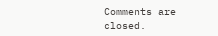Comments are closed.